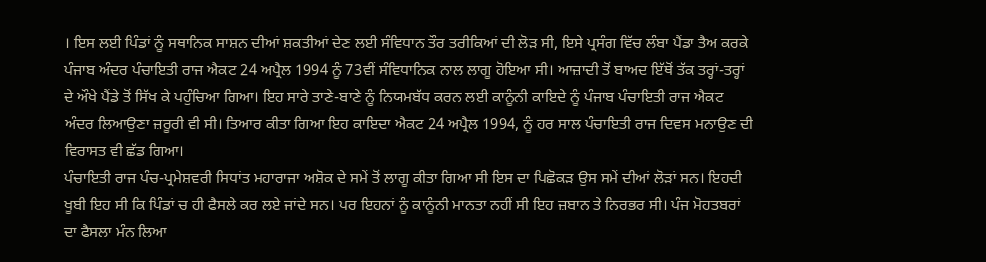। ਇਸ ਲਈ ਪਿੰਡਾਂ ਨੂੰ ਸਥਾਨਿਕ ਸਾਸ਼ਨ ਦੀਆਂ ਸ਼ਕਤੀਆਂ ਦੇਣ ਲਈ ਸੰਵਿਧਾਨ ਤੌਰ ਤਰੀਕਿਆਂ ਦੀ ਲੋੜ ਸੀ, ਇਸੇ ਪ੍ਰਸੰਗ ਵਿੱਚ ਲੰਬਾ ਪੈਂਡਾ ਤੈਅ ਕਰਕੇ ਪੰਜਾਬ ਅੰਦਰ ਪੰਚਾਇਤੀ ਰਾਜ ਐਕਟ 24 ਅਪ੍ਰੈਲ 1994 ਨੂੰ 73ਵੀਂ ਸੰਵਿਧਾਨਿਕ ਨਾਲ ਲਾਗੂ ਹੋਇਆ ਸੀ। ਆਜ਼ਾਦੀ ਤੋਂ ਬਾਅਦ ਇੱਥੋਂ ਤੱਕ ਤਰ੍ਹਾਂ-ਤਰ੍ਹਾਂ ਦੇ ਔਖੇ ਪੈਂਡੇ ਤੋਂ ਸਿੱਖ ਕੇ ਪਹੁੰਚਿਆ ਗਿਆ। ਇਹ ਸਾਰੇ ਤਾਣੇ-ਬਾਣੇ ਨੂੰ ਨਿਯਮਬੱਧ ਕਰਨ ਲਈ ਕਾਨੂੰਨੀ ਕਾਇਦੇ ਨੂੰ ਪੰਜਾਬ ਪੰਚਾਇਤੀ ਰਾਜ ਐਕਟ ਅੰਦਰ ਲਿਆਉਣਾ ਜ਼ਰੂਰੀ ਵੀ ਸੀ। ਤਿਆਰ ਕੀਤਾ ਗਿਆ ਇਹ ਕਾਇਦਾ ਐਕਟ 24 ਅਪ੍ਰੈਲ 1994, ਨੂੰ ਹਰ ਸਾਲ ਪੰਚਾਇਤੀ ਰਾਜ ਦਿਵਸ ਮਨਾਉਣ ਦੀ ਵਿਰਾਸਤ ਵੀ ਛੱਡ ਗਿਆ।
ਪੰਚਾਇਤੀ ਰਾਜ ਪੰਚ-ਪ੍ਰਮੇਸ਼ਵਰੀ ਸਿਧਾਂਤ ਮਹਾਰਾਜਾ ਅਸ਼ੋਕ ਦੇ ਸਮੇਂ ਤੋਂ ਲਾਗੂ ਕੀਤਾ ਗਿਆ ਸੀ ਇਸ ਦਾ ਪਿਛੋਕੜ ਉਸ ਸਮੇਂ ਦੀਆਂ ਲੋੜਾਂ ਸਨ। ਇਹਦੀ ਖੂਬੀ ਇਹ ਸੀ ਕਿ ਪਿੰਡਾਂ ਚ ਹੀ ਫੈਸਲੇ ਕਰ ਲਏ ਜਾਂਦੇ ਸਨ। ਪਰ ਇਹਨਾਂ ਨੂੰ ਕਾਨੂੰਨੀ ਮਾਨਤਾ ਨਹੀਂ ਸੀ ਇਹ ਜ਼ਬਾਨ ਤੇ ਨਿਰਭਰ ਸੀ। ਪੰਜ ਮੋਹਤਬਰਾਂ ਦਾ ਫੈਸਲਾ ਮੰਨ ਲਿਆ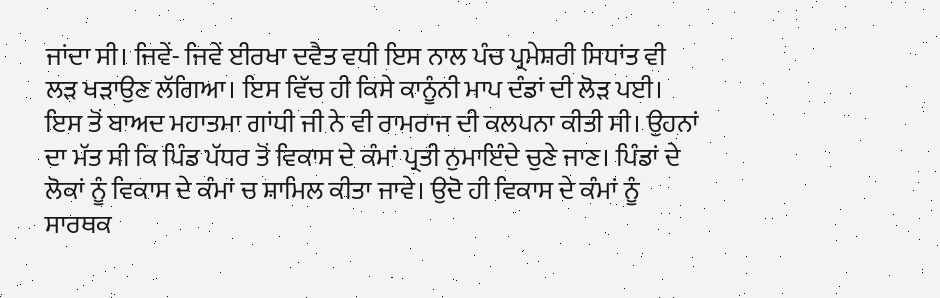ਜਾਂਦਾ ਸੀ। ਜਿਵੇਂ- ਜਿਵੇਂ ਈਰਖਾ ਦਵੈਤ ਵਧੀ ਇਸ ਨਾਲ ਪੰਚ ਪ੍ਰਮੇਸ਼ਰੀ ਸਿਧਾਂਤ ਵੀ ਲੜ ਖੜਾਉਣ ਲੱਗਿਆ। ਇਸ ਵਿੱਚ ਹੀ ਕਿਸੇ ਕਾਨੂੰਨੀ ਮਾਪ ਦੰਡਾਂ ਦੀ ਲੋੜ ਪਈ। ਇਸ ਤੋਂ ਬਾਅਦ ਮਹਾਤਮਾ ਗਾਂਧੀ ਜੀ ਨੇ ਵੀ ਰਾਮਰਾਜ ਦੀ ਕਲਪਨਾ ਕੀਤੀ ਸੀ। ਉਹਨਾਂ ਦਾ ਮੱਤ ਸੀ ਕਿ ਪਿੰਡ ਪੱਧਰ ਤੋਂ ਵਿਕਾਸ ਦੇ ਕੰਮਾਂ ਪ੍ਰਤੀ ਨੁਮਾਇੰਦੇ ਚੁਣੇ ਜਾਣ। ਪਿੰਡਾਂ ਦੇ ਲੋਕਾਂ ਨੂੰ ਵਿਕਾਸ ਦੇ ਕੰਮਾਂ ਚ ਸ਼ਾਮਿਲ ਕੀਤਾ ਜਾਵੇ। ਉਦੋ ਹੀ ਵਿਕਾਸ ਦੇ ਕੰਮਾਂ ਨੂੰ ਸਾਰਥਕ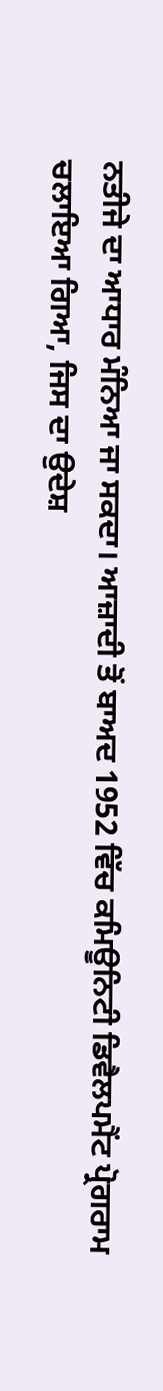ਨਤੀਜੇ ਦਾ ਆਧਾਰ ਮੰਨਿਆ ਜਾ ਸਕਦਾ। ਆਜ਼ਾਦੀ ਤੋਂ ਬਾਅਦ 1952 ਵਿੱਚ ਕਮਿਊਨਿਟੀ ਡਿਵੈਲਪਮੈਂਟ ਪ੍ਰੋਗਰਾਮ ਚਲਾਇਆ ਗਿਆ, ਜਿਸ ਦਾ ਉਦੇਸ਼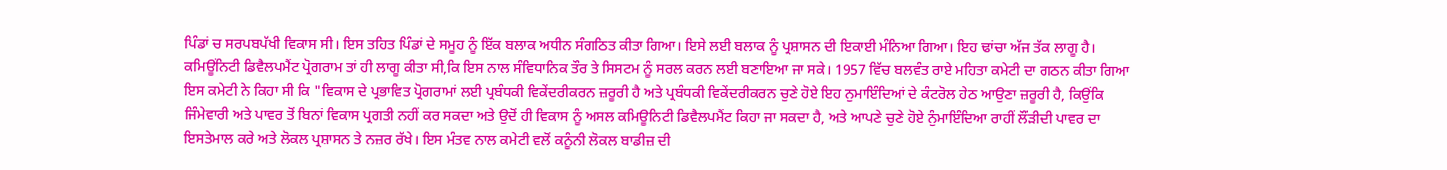ਪਿੰਡਾਂ ਚ ਸਰਪਬਪੱਖੀ ਵਿਕਾਸ ਸੀ। ਇਸ ਤਹਿਤ ਪਿੰਡਾਂ ਦੇ ਸਮੂਹ ਨੂੰ ਇੱਕ ਬਲਾਕ ਅਧੀਨ ਸੰਗਠਿਤ ਕੀਤਾ ਗਿਆ। ਇਸੇ ਲਈ ਬਲਾਕ ਨੂੰ ਪ੍ਰਸ਼ਾਸਨ ਦੀ ਇਕਾਈ ਮੰਨਿਆ ਗਿਆ। ਇਹ ਢਾਂਚਾ ਅੱਜ ਤੱਕ ਲਾਗੂ ਹੈ।
ਕਮਿਊਂਨਿਟੀ ਡਿਵੈਲਪਮੈਂਟ ਪ੍ਰੋਗਰਾਮ ਤਾਂ ਹੀ ਲਾਗੂ ਕੀਤਾ ਸੀ,ਕਿ ਇਸ ਨਾਲ ਸੰਵਿਧਾਨਿਕ ਤੌਰ ਤੇ ਸਿਸਟਮ ਨੂੰ ਸਰਲ ਕਰਨ ਲਈ ਬਣਾਇਆ ਜਾ ਸਕੇ। 1957 ਵਿੱਚ ਬਲਵੰਤ ਰਾਏ ਮਹਿਤਾ ਕਮੇਟੀ ਦਾ ਗਠਨ ਕੀਤਾ ਗਿਆ ਇਸ ਕਮੇਟੀ ਨੇ ਕਿਹਾ ਸੀ ਕਿ "ਵਿਕਾਸ ਦੇ ਪ੍ਰਭਾਵਿਤ ਪ੍ਰੋਗਰਾਮਾਂ ਲਈ ਪ੍ਰਬੰਧਕੀ ਵਿਕੇਂਦਰੀਕਰਨ ਜ਼ਰੂਰੀ ਹੈ ਅਤੇ ਪ੍ਰਬੰਧਕੀ ਵਿਕੇਂਦਰੀਕਰਨ ਚੁਣੇ ਹੋਏ ਇਹ ਨੁਮਾਇੰਦਿਆਂ ਦੇ ਕੰਟਰੋਲ ਹੇਠ ਆਉਣਾ ਜ਼ਰੂਰੀ ਹੈ, ਕਿਉਂਕਿ ਜਿੰਮੇਵਾਰੀ ਅਤੇ ਪਾਵਰ ਤੋਂ ਬਿਨਾਂ ਵਿਕਾਸ ਪ੍ਰਗਤੀ ਨਹੀਂ ਕਰ ਸਕਦਾ ਅਤੇ ਉਦੋਂ ਹੀ ਵਿਕਾਸ ਨੂੰ ਅਸਲ ਕਮਿਊਨਿਟੀ ਡਿਵੈਲਪਮੈਂਟ ਕਿਹਾ ਜਾ ਸਕਦਾ ਹੈ, ਅਤੇ ਆਪਣੇ ਚੁਣੇ ਹੋਏ ਨੁੰਮਾਇੰਦਿਆ ਰਾਹੀਂ ਲੌਂੜੀਦੀ ਪਾਵਰ ਦਾ ਇਸਤੇਮਾਲ ਕਰੇ ਅਤੇ ਲੋਕਲ ਪ੍ਰਸ਼ਾਸਨ ਤੇ ਨਜ਼ਰ ਰੱਖੇ। ਇਸ ਮੰਤਵ ਨਾਲ ਕਮੇਟੀ ਵਲੋਂ ਕਨੂੰਨੀ ਲੋਕਲ ਬਾਡੀਜ਼ ਦੀ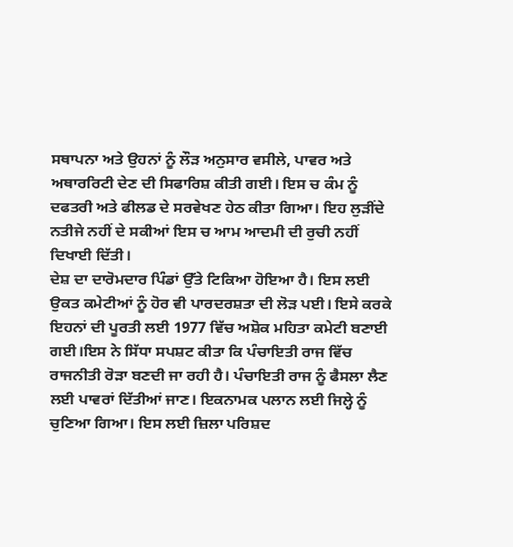ਸਥਾਪਨਾ ਅਤੇ ਉਹਨਾਂ ਨੂੰ ਲੌੜ ਅਨੁਸਾਰ ਵਸੀਲੇ, ਪਾਵਰ ਅਤੇ ਅਥਾਰਰਿਟੀ ਦੇਣ ਦੀ ਸਿਫਾਰਿਸ਼ ਕੀਤੀ ਗਈ। ਇਸ ਚ ਕੰਮ ਨੂੰ ਦਫਤਰੀ ਅਤੇ ਫੀਲਡ ਦੇ ਸਰਵੇਖਣ ਹੇਠ ਕੀਤਾ ਗਿਆ। ਇਹ ਲੁੜੀਂਦੇ ਨਤੀਜੇ ਨਹੀਂ ਦੇ ਸਕੀਆਂ ਇਸ ਚ ਆਮ ਆਦਮੀ ਦੀ ਰੁਚੀ ਨਹੀਂ ਦਿਖਾਈ ਦਿੱਤੀ।
ਦੇਸ਼ ਦਾ ਦਾਰੋਮਦਾਰ ਪਿੰਡਾਂ ਉੱਤੇ ਟਿਕਿਆ ਹੋਇਆ ਹੈ। ਇਸ ਲਈ ਉਕਤ ਕਮੇਟੀਆਂ ਨੂੰ ਹੋਰ ਵੀ ਪਾਰਦਰਸ਼ਤਾ ਦੀ ਲੋੜ ਪਈ। ਇਸੇ ਕਰਕੇ ਇਹਨਾਂ ਦੀ ਪੂਰਤੀ ਲਈ 1977 ਵਿੱਚ ਅਸ਼ੋਕ ਮਹਿਤਾ ਕਮੇਟੀ ਬਣਾਈ ਗਈ।ਇਸ ਨੇ ਸਿੱਧਾ ਸਪਸ਼ਟ ਕੀਤਾ ਕਿ ਪੰਚਾਇਤੀ ਰਾਜ ਵਿੱਚ ਰਾਜਨੀਤੀ ਰੋੜਾ ਬਣਦੀ ਜਾ ਰਹੀ ਹੈ। ਪੰਚਾਇਤੀ ਰਾਜ ਨੂੰ ਫੈਸਲਾ ਲੈਣ ਲਈ ਪਾਵਰਾਂ ਦਿੱਤੀਆਂ ਜਾਣ। ਇਕਨਾਮਕ ਪਲਾਨ ਲਈ ਜਿਲ੍ਹੇ ਨੂੰ ਚੁਣਿਆ ਗਿਆ। ਇਸ ਲਈ ਜ਼ਿਲਾ ਪਰਿਸ਼ਦ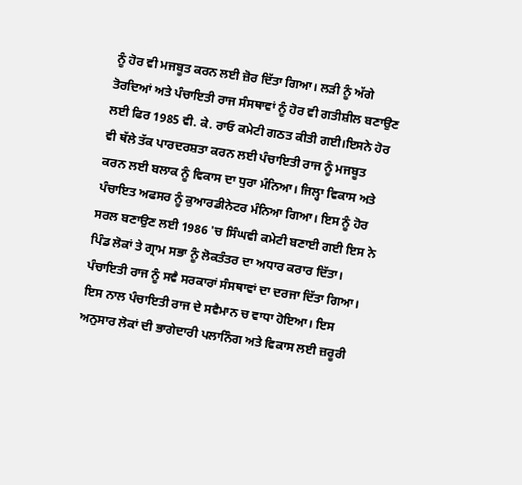ਨੂੰ ਹੋਰ ਵੀ ਮਜਬੂਤ ਕਰਨ ਲਈ ਜ਼ੋਰ ਦਿੱਤਾ ਗਿਆ। ਲੜੀ ਨੂੰ ਅੱਗੇ ਤੋਰਦਿਆਂ ਅਤੇ ਪੰਚਾਇਤੀ ਰਾਜ ਸੰਸਥਾਵਾਂ ਨੂੰ ਹੋਰ ਵੀ ਗਤੀਸ਼ੀਲ ਬਣਾਉਣ ਲਈ ਫਿਰ 1985 ਵੀ. ਕੇ. ਰਾਓ ਕਮੇਟੀ ਗਠਤ ਕੀਤੀ ਗਈ।ਇਸਨੇ ਹੋਰ ਵੀ ਥੱਲੇ ਤੱਕ ਪਾਰਦਰਸ਼ਤਾ ਕਰਨ ਲਈ ਪੰਚਾਇਤੀ ਰਾਜ ਨੂੰ ਮਜਬੂਤ ਕਰਨ ਲਈ ਬਲਾਕ ਨੂੰ ਵਿਕਾਸ ਦਾ ਧੁਰਾ ਮੰਨਿਆ। ਜਿਲ੍ਹਾ ਵਿਕਾਸ ਅਤੇ ਪੰਚਾਇਤ ਅਫਸਰ ਨੂੰ ਕੁਆਰਡੀਨੇਟਰ ਮੰਨਿਆ ਗਿਆ। ਇਸ ਨੂੰ ਹੋਰ ਸਰਲ ਬਣਾਉਣ ਲਈ 1986 'ਚ ਸਿੰਘਵੀ ਕਮੇਟੀ ਬਣਾਈ ਗਈ ਇਸ ਨੇ ਪਿੰਡ ਲੋਕਾਂ ਤੇ ਗ੍ਰਾਮ ਸਭਾ ਨੂੰ ਲੋਕਤੰਤਰ ਦਾ ਅਧਾਰ ਕਰਾਰ ਦਿੱਤਾ। ਪੰਚਾਇਤੀ ਰਾਜ ਨੂੰ ਸਵੈ ਸਰਕਾਰਾਂ ਸੰਸਥਾਵਾਂ ਦਾ ਦਰਜਾ ਦਿੱਤਾ ਗਿਆ। ਇਸ ਨਾਲ ਪੰਚਾਇਤੀ ਰਾਜ ਦੇ ਸਵੈਮਾਨ ਚ ਵਾਧਾ ਹੋਇਆ। ਇਸ ਅਨੁਸਾਰ ਲੋਕਾਂ ਦੀ ਭਾਗੇਦਾਰੀ ਪਲਾਨਿੰਗ ਅਤੇ ਵਿਕਾਸ ਲਈ ਜ਼ਰੂਰੀ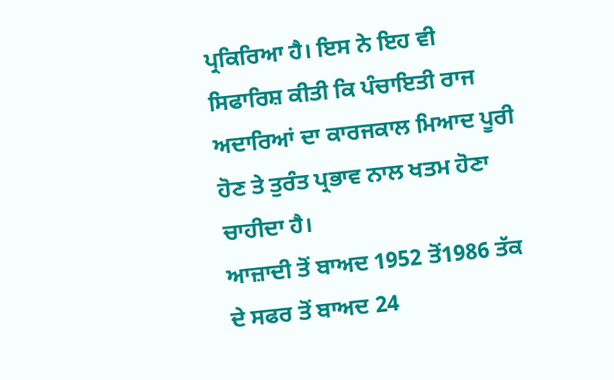ਪ੍ਰਕਿਰਿਆ ਹੈ। ਇਸ ਨੇ ਇਹ ਵੀ ਸਿਫਾਰਿਸ਼ ਕੀਤੀ ਕਿ ਪੰਚਾਇਤੀ ਰਾਜ ਅਦਾਰਿਆਂ ਦਾ ਕਾਰਜਕਾਲ ਮਿਆਦ ਪੂਰੀ ਹੋਣ ਤੇ ਤੁਰੰਤ ਪ੍ਰਭਾਵ ਨਾਲ ਖਤਮ ਹੋਣਾ ਚਾਹੀਦਾ ਹੈ।
ਆਜ਼ਾਦੀ ਤੋਂ ਬਾਅਦ 1952 ਤੋਂ1986 ਤੱਕ ਦੇ ਸਫਰ ਤੋਂ ਬਾਅਦ 24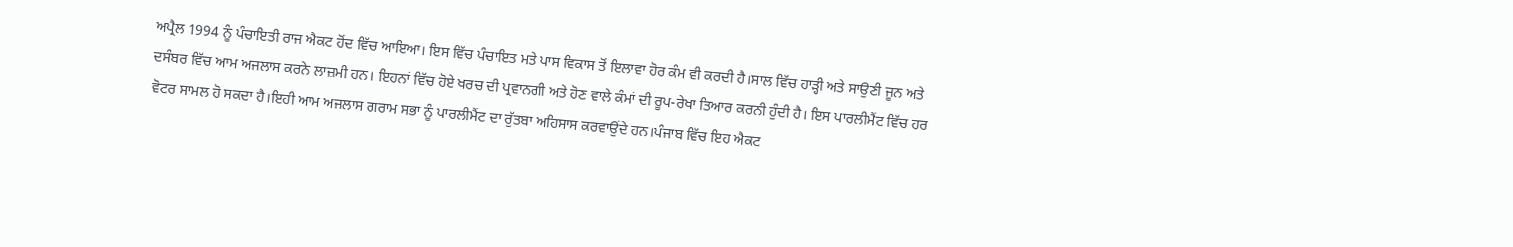ਅਪ੍ਰੈਲ 1994 ਨੂੰ ਪੰਚਾਇਤੀ ਰਾਜ ਐਕਟ ਹੋਂਦ ਵਿੱਚ ਆਇਆ। ਇਸ ਵਿੱਚ ਪੰਚਾਇਤ ਮਤੇ ਪਾਸ ਵਿਕਾਸ ਤੋਂ ਇਲਾਵਾ ਹੋਰ ਕੰਮ ਵੀ ਕਰਦੀ ਹੈ।ਸਾਲ ਵਿੱਚ ਹਾੜ੍ਹੀ ਅਤੇ ਸਾਉਣੀ ਜੂਨ ਅਤੇ ਦਸੰਬਰ ਵਿੱਚ ਆਮ ਅਜਲਾਸ ਕਰਨੇ ਲਾਜ਼ਮੀ ਹਨ। ਇਹਨਾਂ ਵਿੱਚ ਹੋਏ ਖਰਚ ਦੀ ਪ੍ਰਵਾਨਗੀ ਅਤੇ ਹੋਣ ਵਾਲੇ ਕੰਮਾਂ ਦੀ ਰੂਪ-ਰੇਖਾ ਤਿਆਰ ਕਰਨੀ ਹੁੰਦੀ ਹੈ। ਇਸ ਪਾਰਲੀਮੈਂਟ ਵਿੱਚ ਹਰ ਵੋਟਰ ਸਾਮਲ ਹੋ ਸਕਦਾ ਹੈ।ਇਹੀ ਆਮ ਅਜਲਾਸ ਗਰਾਮ ਸਭਾ ਨੂੰ ਪਾਰਲੀਮੈਂਟ ਦਾ ਰੁੱਤਬਾ ਅਹਿਸਾਸ ਕਰਵਾਉਂਦੇ ਹਨ।ਪੰਜਾਬ ਵਿੱਚ ਇਹ ਐਕਟ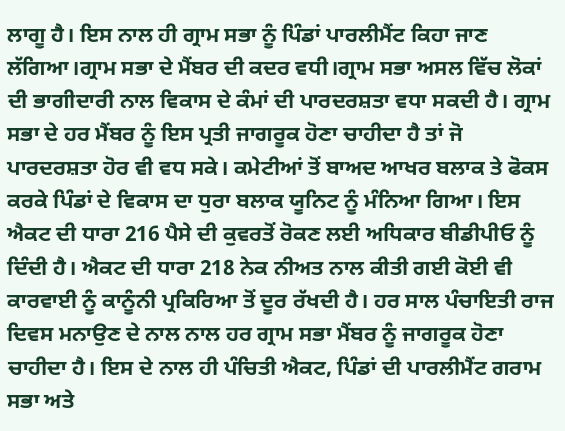ਲਾਗੂ ਹੈ। ਇਸ ਨਾਲ ਹੀ ਗ੍ਰਾਮ ਸਭਾ ਨੂੰ ਪਿੰਡਾਂ ਪਾਰਲੀਮੈਂਟ ਕਿਹਾ ਜਾਣ ਲੱਗਿਆ।ਗ੍ਰਾਮ ਸਭਾ ਦੇ ਮੈਂਬਰ ਦੀ ਕਦਰ ਵਧੀ।ਗ੍ਰਾਮ ਸਭਾ ਅਸਲ ਵਿੱਚ ਲੋਕਾਂ ਦੀ ਭਾਗੀਦਾਰੀ ਨਾਲ ਵਿਕਾਸ ਦੇ ਕੰਮਾਂ ਦੀ ਪਾਰਦਰਸ਼ਤਾ ਵਧਾ ਸਕਦੀ ਹੈ। ਗ੍ਰਾਮ ਸਭਾ ਦੇ ਹਰ ਮੈਂਬਰ ਨੂੰ ਇਸ ਪ੍ਰਤੀ ਜਾਗਰੂਕ ਹੋਣਾ ਚਾਹੀਦਾ ਹੈ ਤਾਂ ਜੋ ਪਾਰਦਰਸ਼ਤਾ ਹੋਰ ਵੀ ਵਧ ਸਕੇ। ਕਮੇਟੀਆਂ ਤੋਂ ਬਾਅਦ ਆਖਰ ਬਲਾਕ ਤੇ ਫੋਕਸ ਕਰਕੇ ਪਿੰਡਾਂ ਦੇ ਵਿਕਾਸ ਦਾ ਧੁਰਾ ਬਲਾਕ ਯੂਨਿਟ ਨੂੰ ਮੰਨਿਆ ਗਿਆ। ਇਸ ਐਕਟ ਦੀ ਧਾਰਾ 216 ਪੈਸੇ ਦੀ ਕੁਵਰਤੋਂ ਰੋਕਣ ਲਈ ਅਧਿਕਾਰ ਬੀਡੀਪੀਓ ਨੂੰ ਦਿੰਦੀ ਹੈ। ਐਕਟ ਦੀ ਧਾਰਾ 218 ਨੇਕ ਨੀਅਤ ਨਾਲ ਕੀਤੀ ਗਈ ਕੋਈ ਵੀ ਕਾਰਵਾਈ ਨੂੰ ਕਾਨੂੰਨੀ ਪ੍ਰਕਿਰਿਆ ਤੋਂ ਦੂਰ ਰੱਖਦੀ ਹੈ। ਹਰ ਸਾਲ ਪੰਚਾਇਤੀ ਰਾਜ ਦਿਵਸ ਮਨਾਉਣ ਦੇ ਨਾਲ ਨਾਲ ਹਰ ਗ੍ਰਾਮ ਸਭਾ ਮੈਂਬਰ ਨੂੰ ਜਾਗਰੂਕ ਹੋਣਾ ਚਾਹੀਦਾ ਹੈ। ਇਸ ਦੇ ਨਾਲ ਹੀ ਪੰਚਿਤੀ ਐਕਟ, ਪਿੰਡਾਂ ਦੀ ਪਾਰਲੀਮੈਂਟ ਗਰਾਮ ਸਭਾ ਅਤੇ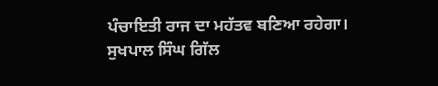ਪੰਚਾਇਤੀ ਰਾਜ ਦਾ ਮਹੱਤਵ ਬਣਿਆ ਰਹੇਗਾ।
ਸੁਖਪਾਲ ਸਿੰਘ ਗਿੱਲ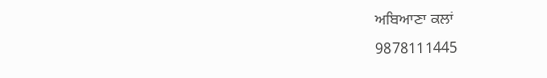ਅਬਿਆਣਾ ਕਲਾਂ
9878111445